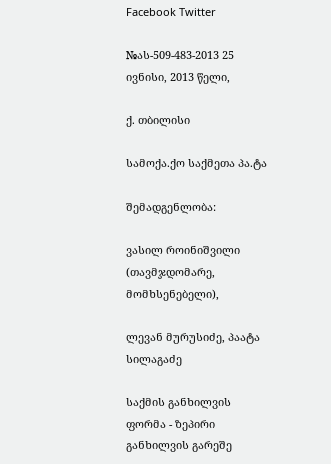Facebook Twitter

№ას-509-483-2013 25 ივნისი, 2013 წელი,

ქ. თბილისი

სამოქა.ქო საქმეთა პა.ტა

შემადგენლობა:

ვასილ როინიშვილი (თავმჯდომარე, მომხსენებელი),

ლევან მურუსიძე, პაატა სილაგაძე

საქმის განხილვის ფორმა - ზეპირი განხილვის გარეშე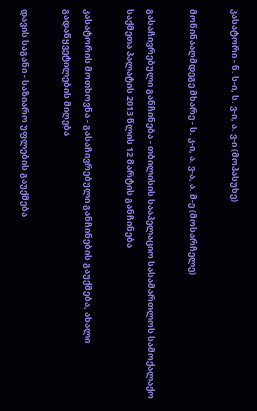კასატორი - ნ. ს-ი, ს. ვ-ი, ა. ვ-ი (მოპასუხე)

მოწინააღმდეგე მხარე - ს. კ-ი, ა. ვ-ა, ა. მ-ე (მოსარჩელე)

გასაჩივრებული განჩინება - თბილისის სააპელაციო სასამართლოს სამოქალაქო საქმეთა პალატის 2013 წლის 12 მარტის განჩინება

კასატორის მოთხოვნა - გასაჩივრებული განჩინების გაუქმება, ახალი გადაწყვეტილების მიღება

დავის საგანი - საზიარო უფლების გაუქმება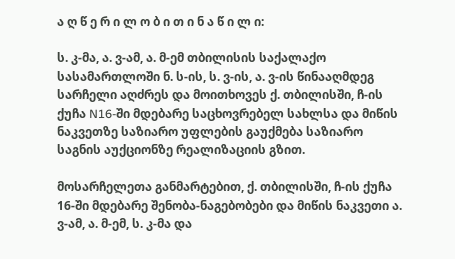ა ღ წ ე რ ი ლ ო ბ ი თ ი ნ ა წ ი ლ ი:

ს. კ-მა, ა. ვ-ამ, ა. მ-ემ თბილისის საქალაქო სასამართლოში ნ. ს-ის, ს. ვ-ის, ა. ვ-ის წინააღმდეგ სარჩელი აღძრეს და მოითხოვეს ქ. თბილისში, ჩ-ის ქუჩა N16-ში მდებარე საცხოვრებელ სახლსა და მიწის ნაკვეთზე საზიარო უფლების გაუქმება საზიარო საგნის აუქციონზე რეალიზაციის გზით.

მოსარჩელეთა განმარტებით, ქ. თბილისში, ჩ-ის ქუჩა 16-ში მდებარე შენობა-ნაგებობები და მიწის ნაკვეთი ა. ვ-ამ, ა. მ-ემ, ს. კ-მა და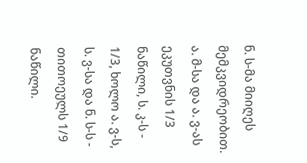ნ. ს-მა მიიღეს მემკვიდრეობით. ა. მ-სა და ა. ვ-ას ეკუთვნის 1/3 ნაწილი, ს. კ-ს - 1/3, ხოლო ა. ვ-ს, ს. ვ-სა და ნ. ს-ს - თითოეულს 1/9 ნაწილი.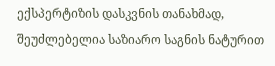ექსპერტიზის დასკვნის თანახმად, შეუძლებელია საზიარო საგნის ნატურით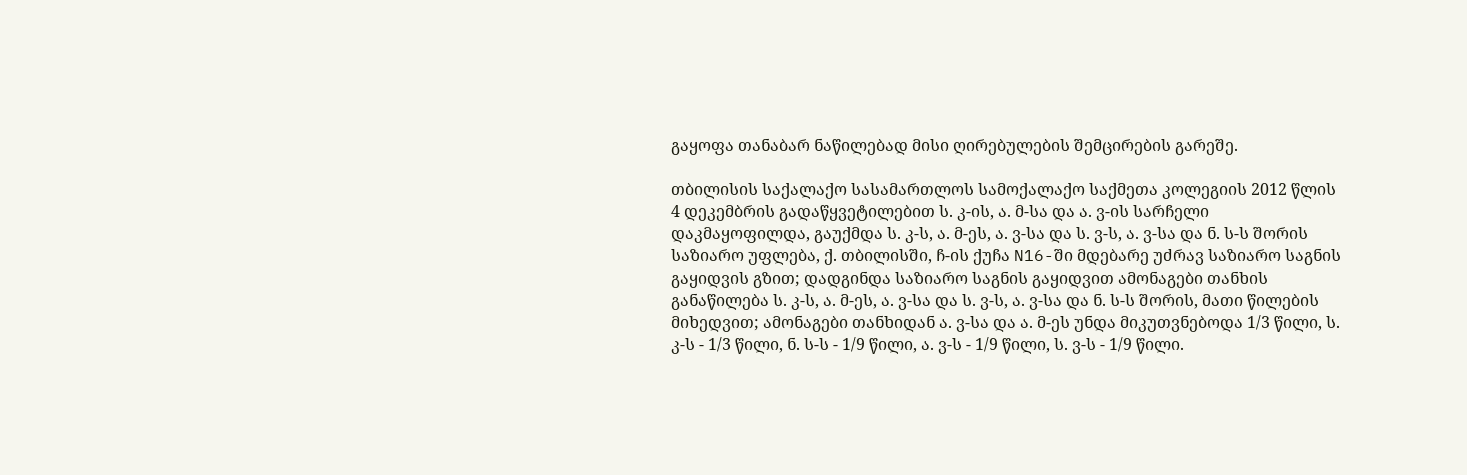გაყოფა თანაბარ ნაწილებად მისი ღირებულების შემცირების გარეშე.

თბილისის საქალაქო სასამართლოს სამოქალაქო საქმეთა კოლეგიის 2012 წლის 4 დეკემბრის გადაწყვეტილებით ს. კ-ის, ა. მ-სა და ა. ვ-ის სარჩელი დაკმაყოფილდა, გაუქმდა ს. კ-ს, ა. მ-ეს, ა. ვ-სა და ს. ვ-ს, ა. ვ-სა და ნ. ს-ს შორის საზიარო უფლება, ქ. თბილისში, ჩ-ის ქუჩა N16-ში მდებარე უძრავ საზიარო საგნის გაყიდვის გზით; დადგინდა საზიარო საგნის გაყიდვით ამონაგები თანხის განაწილება ს. კ-ს, ა. მ-ეს, ა. ვ-სა და ს. ვ-ს, ა. ვ-სა და ნ. ს-ს შორის, მათი წილების მიხედვით; ამონაგები თანხიდან ა. ვ-სა და ა. მ-ეს უნდა მიკუთვნებოდა 1/3 წილი, ს. კ-ს - 1/3 წილი, ნ. ს-ს - 1/9 წილი, ა. ვ-ს - 1/9 წილი, ს. ვ-ს - 1/9 წილი.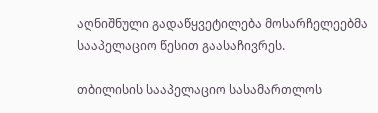აღნიშნული გადაწყვეტილება მოსარჩელეებმა სააპელაციო წესით გაასაჩივრეს.

თბილისის სააპელაციო სასამართლოს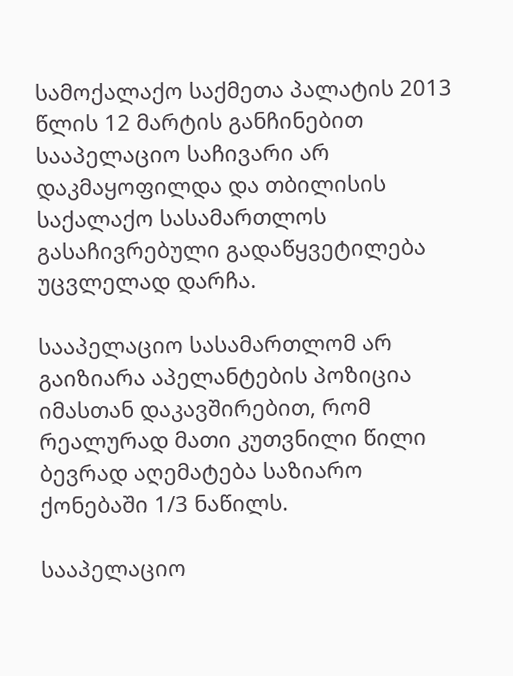სამოქალაქო საქმეთა პალატის 2013 წლის 12 მარტის განჩინებით სააპელაციო საჩივარი არ დაკმაყოფილდა და თბილისის საქალაქო სასამართლოს გასაჩივრებული გადაწყვეტილება უცვლელად დარჩა.

სააპელაციო სასამართლომ არ გაიზიარა აპელანტების პოზიცია იმასთან დაკავშირებით, რომ რეალურად მათი კუთვნილი წილი ბევრად აღემატება საზიარო ქონებაში 1/3 ნაწილს.

სააპელაციო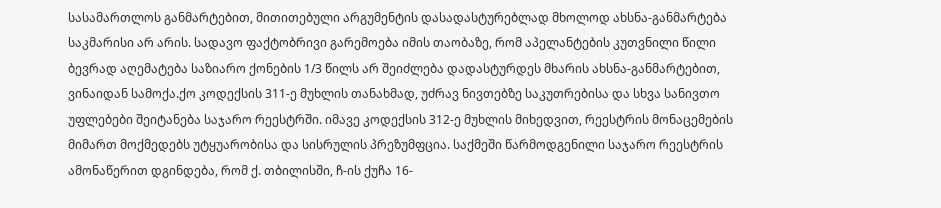სასამართლოს განმარტებით, მითითებული არგუმენტის დასადასტურებლად მხოლოდ ახსნა-განმარტება საკმარისი არ არის. სადავო ფაქტობრივი გარემოება იმის თაობაზე, რომ აპელანტების კუთვნილი წილი ბევრად აღემატება საზიარო ქონების 1/3 წილს არ შეიძლება დადასტურდეს მხარის ახსნა-განმარტებით, ვინაიდან სამოქა.ქო კოდექსის 311-ე მუხლის თანახმად, უძრავ ნივთებზე საკუთრებისა და სხვა სანივთო უფლებები შეიტანება საჯარო რეესტრში. იმავე კოდექსის 312-ე მუხლის მიხედვით, რეესტრის მონაცემების მიმართ მოქმედებს უტყუარობისა და სისრულის პრეზუმფცია. საქმეში წარმოდგენილი საჯარო რეესტრის ამონაწერით დგინდება, რომ ქ. თბილისში, ჩ-ის ქუჩა 16-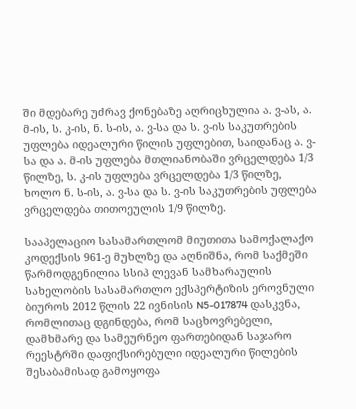ში მდებარე უძრავ ქონებაზე აღრიცხულია ა. ვ-ას, ა. მ-ის, ს. კ-ის, ნ. ს-ის, ა. ვ-სა და ს. ვ-ის საკუთრების უფლება იდეალური წილის უფლებით, საიდანაც ა. ვ-სა და ა. მ-ის უფლება მთლიანობაში ვრცელდება 1/3 წილზე, ს. კ-ის უფლება ვრცელდება 1/3 წილზე, ხოლო ნ. ს-ის, ა. ვ-სა და ს. ვ-ის საკუთრების უფლება ვრცელდება თითოეულის 1/9 წილზე.

სააპელაციო სასამართლომ მიუთითა სამოქალაქო კოდექსის 961-ე მუხლზე და აღნიშნა, რომ საქმეში წარმოდგენილია სსიპ ლევან სამხარაულის სახელობის სასამართლო ექსპერტიზის ეროვნული ბიუროს 2012 წლის 22 ივნისის N5-017874 დასკვნა, რომლითაც დგინდება, რომ საცხოვრებელი, დამხმარე და სამეურნეო ფართებიდან საჯარო რეესტრში დაფიქსირებული იდეალური წილების შესაბამისად გამოყოფა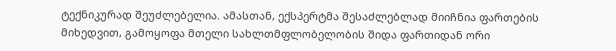ტექნიკურად შეუძლებელია. ამასთან, ექსპერტმა შესაძლებლად მიიჩნია ფართების მიხედვით, გამოყოფა მთელი სახლთმფლობელობის შიდა ფართიდან ორი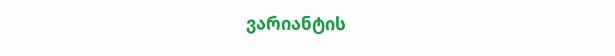ვარიანტის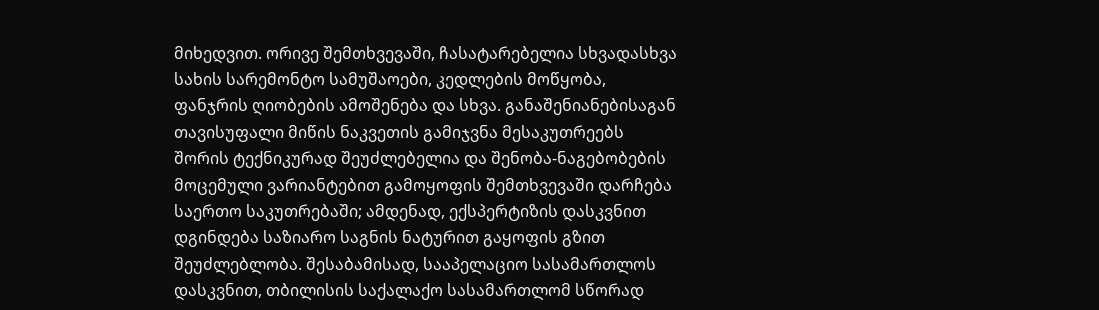მიხედვით. ორივე შემთხვევაში, ჩასატარებელია სხვადასხვა სახის სარემონტო სამუშაოები, კედლების მოწყობა, ფანჯრის ღიობების ამოშენება და სხვა. განაშენიანებისაგან თავისუფალი მიწის ნაკვეთის გამიჯვნა მესაკუთრეებს შორის ტექნიკურად შეუძლებელია და შენობა-ნაგებობების მოცემული ვარიანტებით გამოყოფის შემთხვევაში დარჩება საერთო საკუთრებაში; ამდენად, ექსპერტიზის დასკვნით დგინდება საზიარო საგნის ნატურით გაყოფის გზით შეუძლებლობა. შესაბამისად, სააპელაციო სასამართლოს დასკვნით, თბილისის საქალაქო სასამართლომ სწორად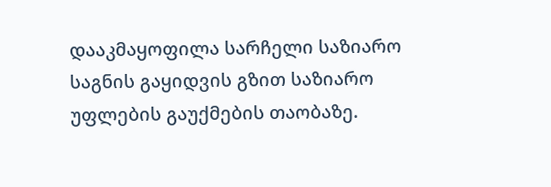დააკმაყოფილა სარჩელი საზიარო საგნის გაყიდვის გზით საზიარო უფლების გაუქმების თაობაზე.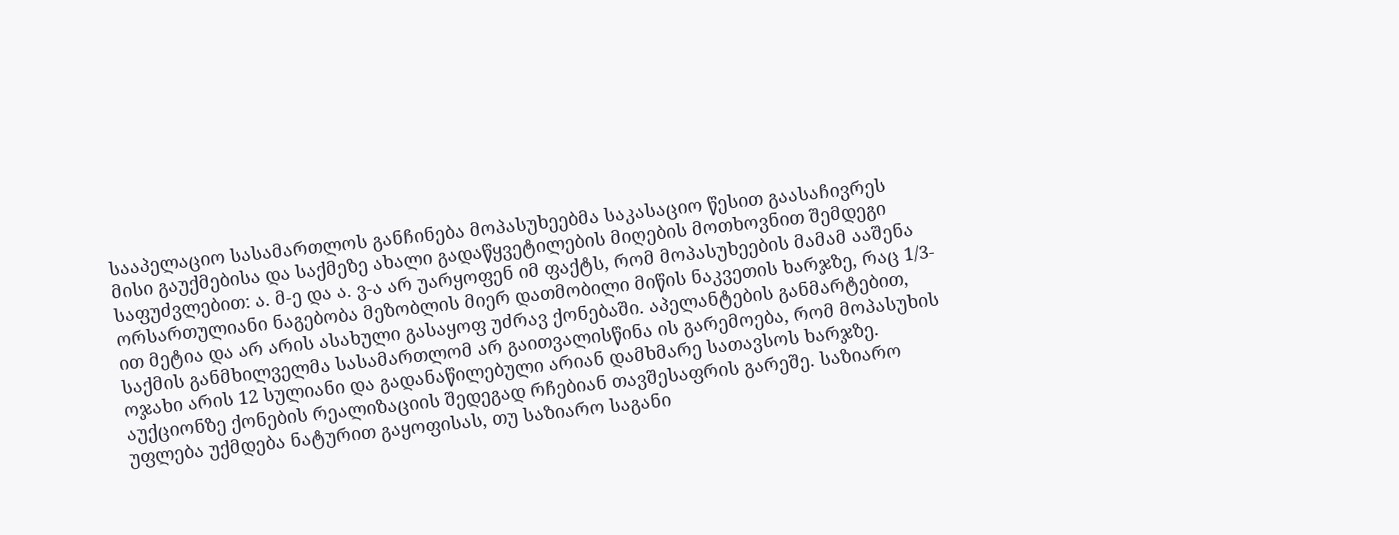სააპელაციო სასამართლოს განჩინება მოპასუხეებმა საკასაციო წესით გაასაჩივრეს მისი გაუქმებისა და საქმეზე ახალი გადაწყვეტილების მიღების მოთხოვნით შემდეგი საფუძვლებით: ა. მ-ე და ა. ვ-ა არ უარყოფენ იმ ფაქტს, რომ მოპასუხეების მამამ ააშენა ორსართულიანი ნაგებობა მეზობლის მიერ დათმობილი მიწის ნაკვეთის ხარჯზე, რაც 1/3-ით მეტია და არ არის ასახული გასაყოფ უძრავ ქონებაში. აპელანტების განმარტებით, საქმის განმხილველმა სასამართლომ არ გაითვალისწინა ის გარემოება, რომ მოპასუხის ოჯახი არის 12 სულიანი და გადანაწილებული არიან დამხმარე სათავსოს ხარჯზე. აუქციონზე ქონების რეალიზაციის შედეგად რჩებიან თავშესაფრის გარეშე. საზიარო უფლება უქმდება ნატურით გაყოფისას, თუ საზიარო საგანი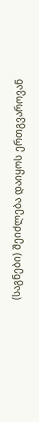(საგნები) შეიძლება დაიყოს ერთგვაროვან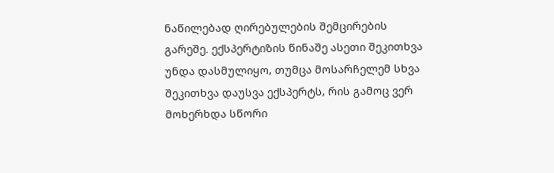ნაწილებად ღირებულების შემცირების გარეშე. ექსპერტიზის წინაშე ასეთი შეკითხვა უნდა დასმულიყო, თუმცა მოსარჩელემ სხვა შეკითხვა დაუსვა ექსპერტს, რის გამოც ვერ მოხერხდა სწორი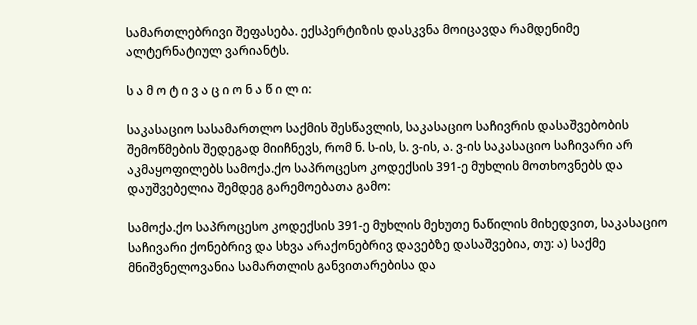სამართლებრივი შეფასება. ექსპერტიზის დასკვნა მოიცავდა რამდენიმე ალტერნატიულ ვარიანტს.

ს ა მ ო ტ ი ვ ა ც ი ო ნ ა წ ი ლ ი:

საკასაციო სასამართლო საქმის შესწავლის, საკასაციო საჩივრის დასაშვებობის შემოწმების შედეგად მიიჩნევს, რომ ნ. ს-ის, ს. ვ-ის, ა. ვ-ის საკასაციო საჩივარი არ აკმაყოფილებს სამოქა.ქო საპროცესო კოდექსის 391-ე მუხლის მოთხოვნებს და დაუშვებელია შემდეგ გარემოებათა გამო:

სამოქა.ქო საპროცესო კოდექსის 391-ე მუხლის მეხუთე ნაწილის მიხედვით, საკასაციო საჩივარი ქონებრივ და სხვა არაქონებრივ დავებზე დასაშვებია, თუ: ა) საქმე მნიშვნელოვანია სამართლის განვითარებისა და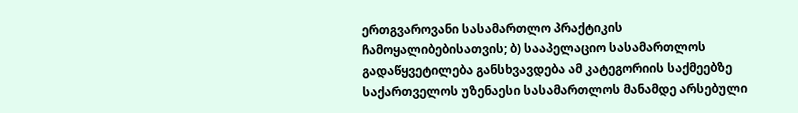ერთგვაროვანი სასამართლო პრაქტიკის ჩამოყალიბებისათვის; ბ) სააპელაციო სასამართლოს გადაწყვეტილება განსხვავდება ამ კატეგორიის საქმეებზე საქართველოს უზენაესი სასამართლოს მანამდე არსებული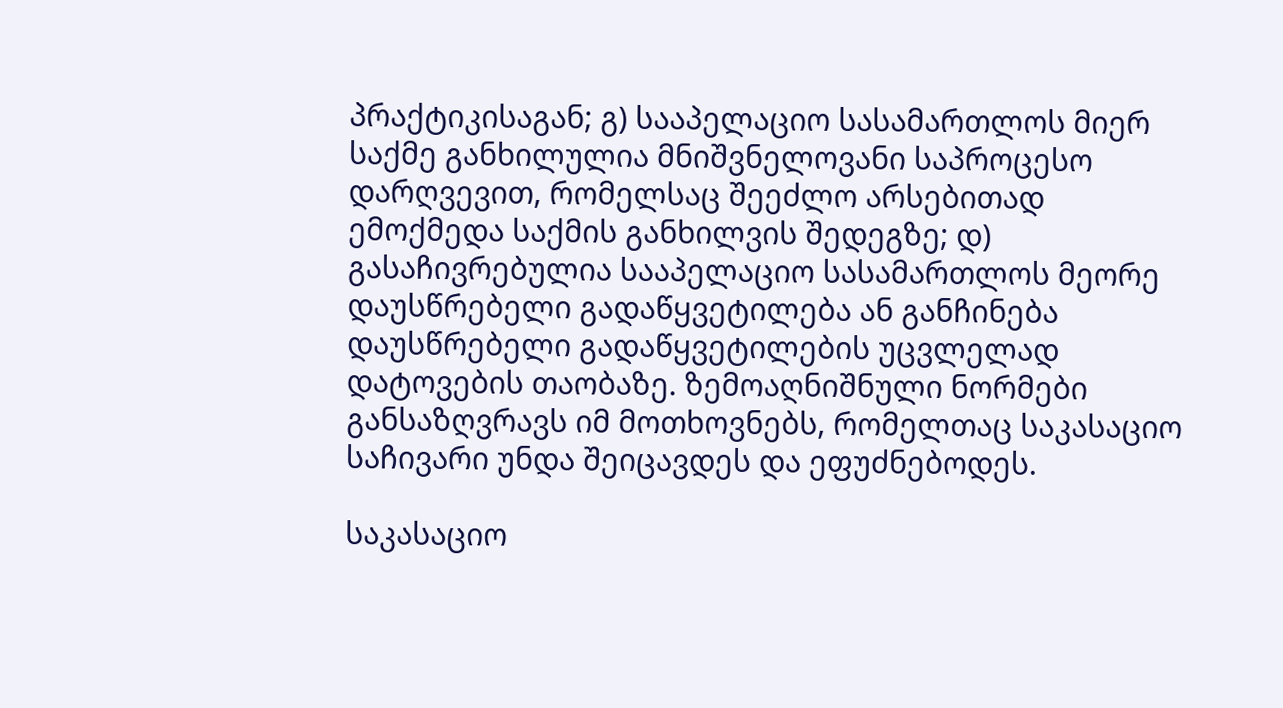პრაქტიკისაგან; გ) სააპელაციო სასამართლოს მიერ საქმე განხილულია მნიშვნელოვანი საპროცესო დარღვევით, რომელსაც შეეძლო არსებითად ემოქმედა საქმის განხილვის შედეგზე; დ) გასაჩივრებულია სააპელაციო სასამართლოს მეორე დაუსწრებელი გადაწყვეტილება ან განჩინება დაუსწრებელი გადაწყვეტილების უცვლელად დატოვების თაობაზე. ზემოაღნიშნული ნორმები განსაზღვრავს იმ მოთხოვნებს, რომელთაც საკასაციო საჩივარი უნდა შეიცავდეს და ეფუძნებოდეს.

საკასაციო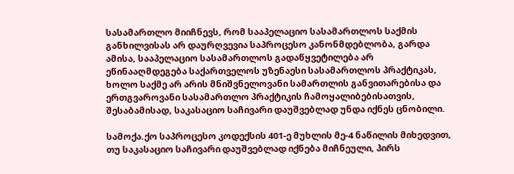სასამართლო მიიჩნევს, რომ სააპელაციო სასამართლოს საქმის განხილვისას არ დაურღვევია საპროცესო კანონმდებლობა, გარდა ამისა, სააპელაციო სასამართლოს გადაწყვეტილება არ ეწინააღმდეგება საქართველოს უზენაესი სასამართლოს პრაქტიკას, ხოლო საქმე არ არის მნიშვნელოვანი სამართლის განვითარებისა და ერთგვაროვანი სასამართლო პრაქტიკის ჩამოყალიბებისათვის, შესაბამისად, საკასაციო საჩივარი დაუშვებლად უნდა იქნეს ცნობილი.

სამოქა.ქო საპროცესო კოდექსის 401-ე მუხლის მე-4 ნაწილის მიხედვით, თუ საკასაციო საჩივარი დაუშვებლად იქნება მიჩნეული, პირს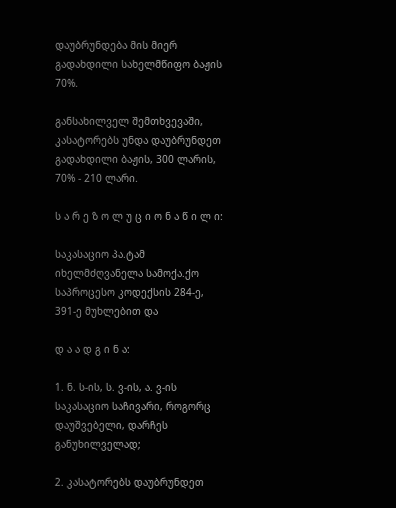დაუბრუნდება მის მიერ გადახდილი სახელმწიფო ბაჟის 70%.

განსახილველ შემთხვევაში, კასატორებს უნდა დაუბრუნდეთ გადახდილი ბაჟის, 300 ლარის, 70% - 210 ლარი.

ს ა რ ე ზ ო ლ უ ც ი ო ნ ა წ ი ლ ი:

საკასაციო პა.ტამ იხელმძღვანელა სამოქა.ქო საპროცესო კოდექსის 284-ე, 391-ე მუხლებით და

დ ა ა დ გ ი ნ ა:

1. ნ. ს-ის, ს. ვ-ის, ა. ვ-ის საკასაციო საჩივარი, როგორც დაუშვებელი, დარჩეს განუხილველად;

2. კასატორებს დაუბრუნდეთ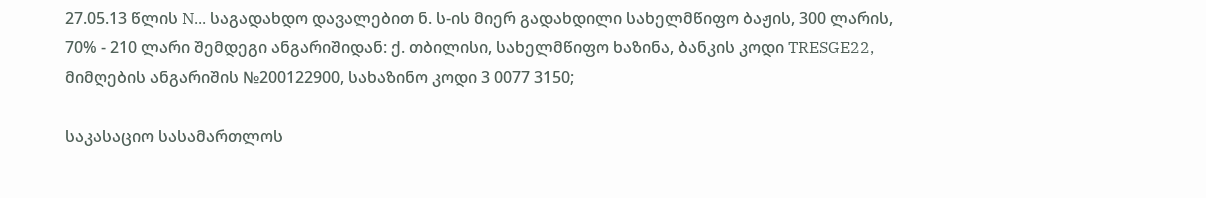27.05.13 წლის N... საგადახდო დავალებით ნ. ს-ის მიერ გადახდილი სახელმწიფო ბაჟის, 300 ლარის, 70% - 210 ლარი შემდეგი ანგარიშიდან: ქ. თბილისი, სახელმწიფო ხაზინა, ბანკის კოდი TRESGE22, მიმღების ანგარიშის №200122900, სახაზინო კოდი 3 0077 3150;

საკასაციო სასამართლოს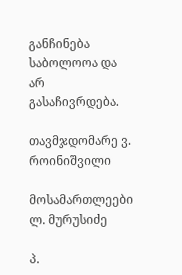განჩინება საბოლოოა და არ გასაჩივრდება.

თავმჯდომარე ვ. როინიშვილი

მოსამართლეები ლ. მურუსიძე

პ.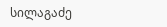სილაგაძე